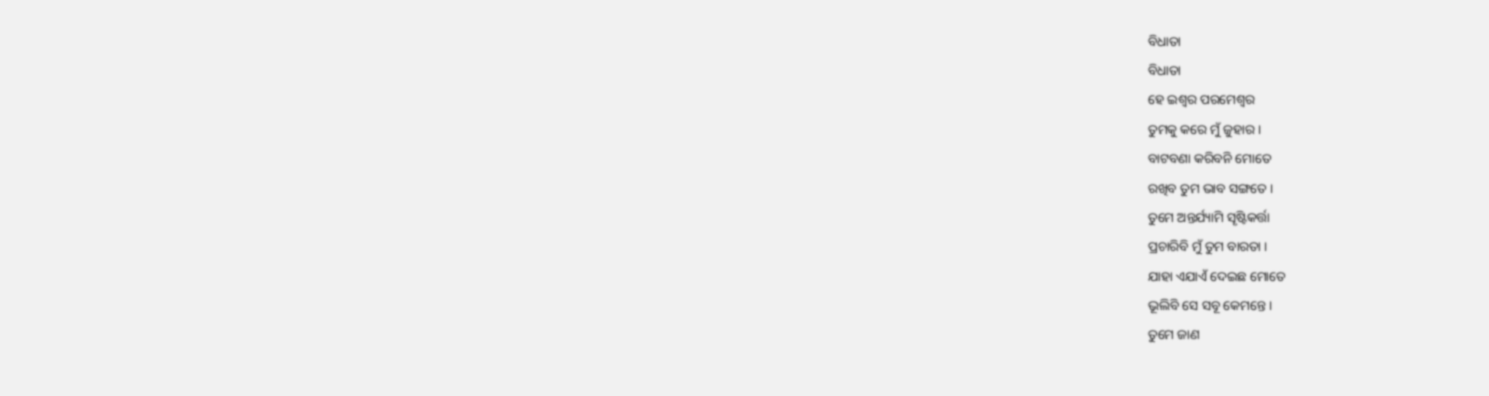ବିଧାତା
ବିଧାତା
ହେ ଇଶ୍ବର ପରମେଶ୍ବର
ତୁମକୁ କରେ ମୁଁ ଜୁହାର ।
ବାଟବଣା କରିବନି ମୋତେ
ରଖିବ ତୁମ ଭାବ ସଙ୍ଗତେ ।
ତୁମେ ଅନ୍ତର୍ଯ୍ୟାମି ସୄଷ୍ଟିକର୍ତ୍ତା
ପ୍ରଚାରିବି ମୁଁ ତୁମ ବାରତା ।
ଯାହା ଏଯାଏଁ ଦେଇଛ ମୋତେ
ଭୂଲିବି ସେ ସବୂ କେମନ୍ତେ ।
ତୁମେ ଜାଣ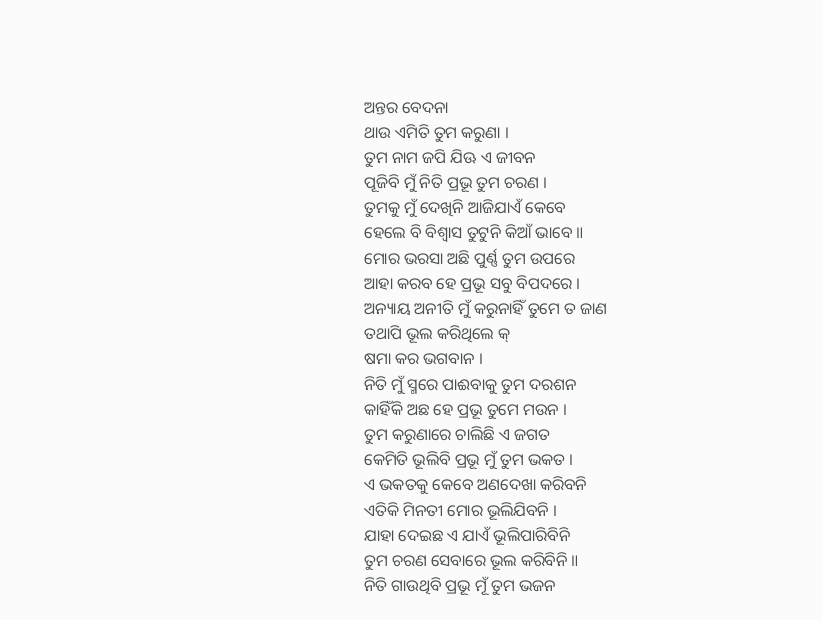ଅନ୍ତର ବେଦନା
ଥାଉ ଏମିତି ତୁମ କରୁଣା ।
ତୁମ ନାମ ଜପି ଯିଊ ଏ ଜୀବନ
ପୂଜିବି ମୁଁ ନିତି ପ୍ରଭୂ ତୁମ ଚରଣ ।
ତୁମକୁ ମୁଁ ଦେଖିନି ଆଜିଯାଏଁ କେବେ
ହେଲେ ବି ବିଶ୍ବାସ ତୁଟୁନି କିଆଁ ଭାବେ ॥
ମୋର ଭରସା ଅଛି ପୁର୍ଣ୍ଣ ତୁମ ଉପରେ
ଆହା କରବ ହେ ପ୍ରଭୂ ସବୁ ବିପଦରେ ।
ଅନ୍ୟାୟ ଅନୀତି ମୁଁ କରୁନାହିଁ ତୁମେ ତ ଜାଣ
ତଥାପି ଭୂଲ କରିଥିଲେ କ୍
ଷମା କର ଭଗବାନ ।
ନିତି ମୁଁ ସ୍ମରେ ପାଈବାକୁ ତୁମ ଦରଶନ
କାହିଁକି ଅଛ ହେ ପ୍ରଭୂ ତୁମେ ମଉନ ।
ତୁମ କରୁଣାରେ ଚାଲିଛି ଏ ଜଗତ
କେମିତି ଭୂଲିବି ପ୍ରଭୂ ମୁଁ ତୁମ ଭକତ ।
ଏ ଭକତକୁ କେବେ ଅଣଦେଖା କରିବନି
ଏତିକି ମିନତୀ ମୋର ଭୂଲିଯିବନି ।
ଯାହା ଦେଇଛ ଏ ଯାଏଁ ଭୂଲିପାରିବିନି
ତୁମ ଚରଣ ସେବାରେ ଭୂଲ କରିବିନି ॥
ନିତି ଗାଉଥିବି ପ୍ରଭୂ ମୂଁ ତୁମ ଭଜନ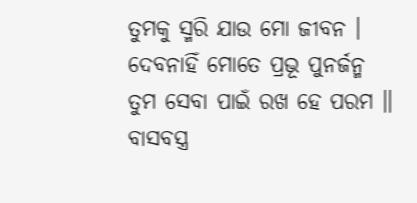ତୁମକୁ ସ୍ମରି ଯାଉ ମୋ ଜୀବନ ।
ଦେବନାହିଁ ମୋତେ ପ୍ରଭୂ ପୁନର୍ଜନ୍ମ
ତୁମ ସେବା ପାଇଁ ରଖ ହେ ପରମ ॥
ବାସବସ୍ତ୍ର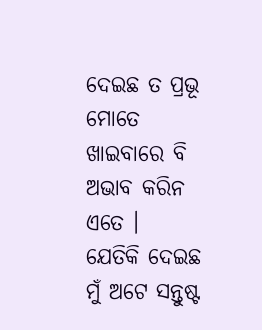ଦେଇଛ ତ ପ୍ରଭୂ ମୋତେ
ଖାଇବାରେ ବି ଅଭାବ କରିନ ଏତେ ।
ଯେତିକି ଦେଇଛ ମୁଁ ଅଟେ ସନ୍ତୁଷ୍ଟ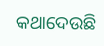କଥାଦେଉଛି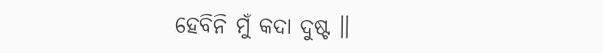ହେବିନି ମୁଁ କଦା ଦୁଷ୍ଟ ॥